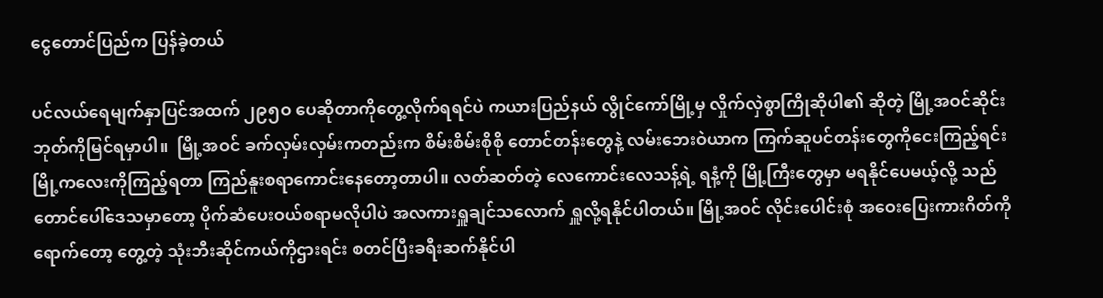ငွေတောင်ပြည်က ပြန်ခဲ့တယ်

ပင်လယ်ရေမျက်နှာပြင်အထက် ၂၉၅ဝ ပေဆိုတာကိုတွေ့လိုက်ရရင်ပဲ ကယားပြည်နယ် လွိုင်ကော်မြို့မှ လှိုက်လှဲစွာကြိုဆိုပါ၏ ဆိုတဲ့ မြို့အဝင်ဆိုင်းဘုတ်ကိုမြင်ရမှာပါ။  မြို့အဝင် ခက်လှမ်းလှမ်းကတည်းက စိမ်းစိမ်းစိုစို တောင်တန်းတွေနဲ့ လမ်းဘေးဝဲယာက ကြက်ဆူပင်တန်းတွေကိုငေးကြည့်ရင်း မြို့ကလေးကိုကြည့်ရတာ ကြည်နူးစရာကောင်းနေတော့တာပါ။ လတ်ဆတ်တဲ့ လေကောင်းလေသန့်ရဲ့ ရနံ့ကို မြို့ကြီးတွေမှာ မရနိုင်ပေမယ့်လို့ သည်တောင်ပေါ်ဒေသမှာတော့ ပိုက်ဆံပေးဝယ်စရာမလိုပါပဲ အလကားရှူချင်သလောက် ရှူလို့ရနိုင်ပါတယ်။ မြို့အဝင် လိုင်းပေါင်းစုံ အဝေးပြေးကားဂိတ်ကိုရောက်တော့ တွေ့တဲ့ သုံးဘီးဆိုင်ကယ်ကိုဌားရင်း စတင်ပြီးခရီးဆက်နိုင်ပါ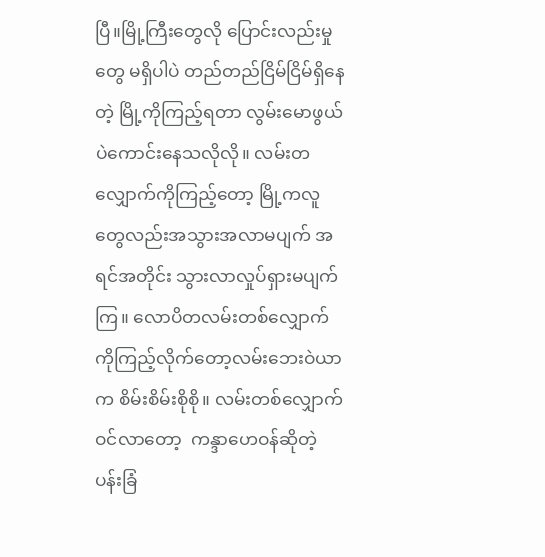ပြီ။မြို့ကြီးတွေလို ပြောင်းလည်းမှုတွေ မရှိပါပဲ တည်တည်ငြိမ်ငြိမ်ရှိနေတဲ့ မြို့ကိုကြည့်ရတာ လွမ်းမောဖွယ်ပဲကောင်းနေသလိုလို။ လမ်းတလျှောက်ကိုကြည့်တော့ မြို့ကလူတွေလည်းအသွားအလာမပျက် အရင်အတိုင်း သွားလာလှုပ်ရှားမပျက်ကြ။ လောပိတလမ်းတစ်လျှောက်ကိုကြည့်လိုက်တော့လမ်းဘေးဝဲယာ က စိမ်းစိမ်းစိုစို။ လမ်းတစ်လျှောက် ဝင်လာတော့  ကန္ဒာဟေဝန်ဆိုတဲ့ ပန်းခြံ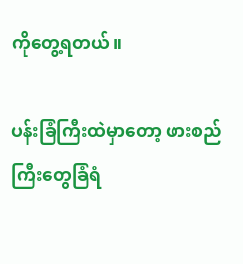ကိုတွေ့ရတယ်။

ပန်းခြံကြီးထဲမှာတော့ ဖားစည်ကြီးတွေခြံရံ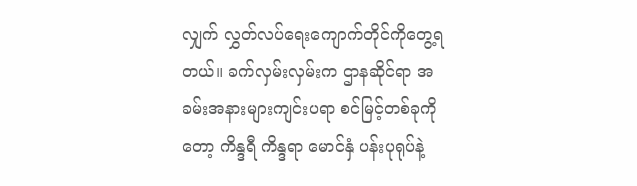လျှက် လွှတ်လပ်ရေးကျောက်တိုင်ကိုတွေ့ရတယ်။ ခက်လှမ်းလှမ်းက ဌာနဆိုင်ရာ အခမ်းအနားများကျင်းပရာ စင်မြင့်တစ်ခုကိုတော့ ကိန္ဒရီ ကိန္ဒရာ မောင်နှံ ပန်းပုရုပ်နဲ့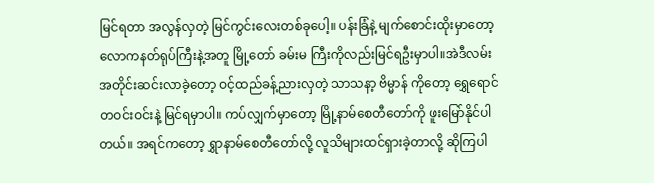မြင်ရတာ အလွန်လှတဲ့ မြင်ကွင်းလေးတစ်ခုပေါ့။ ပန်းခြံနဲ့ မျက်စောင်းထိုးမှာတော့ လောကနတ်ရုပ်ကြီးနဲ့အတူ မြို့တော် ခမ်းမ ကြီးကိုလည်းမြင်ရဦးမှာပါ။အဲဒီလမ်းအတိုင်းဆင်းလာခဲ့တော့ ဝင့်ထည်ခန့်ညားလှတဲ့ သာသနာ့ ဗိမ္မာန် ကိုတော့ ရွှေရောင်တဝင်းဝင်းနဲ့ မြင်ရမှာပါ။ ကပ်လျှက်မှာတော့ မြို့နာမ်စေတီတော်ကို ဖူးမြော်နိုင်ပါတယ်။ အရင်ကတော့ ရွှာနာမ်စေတီတော်လို့ လူသိများထင်ရှားခဲ့တာလို့ ဆိုကြပါ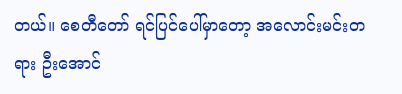တယ်။ စေတီတော် ရင်ပြင်ပေါ်မှာတော့ အလောင်းမင်းတရား ဦးအောင်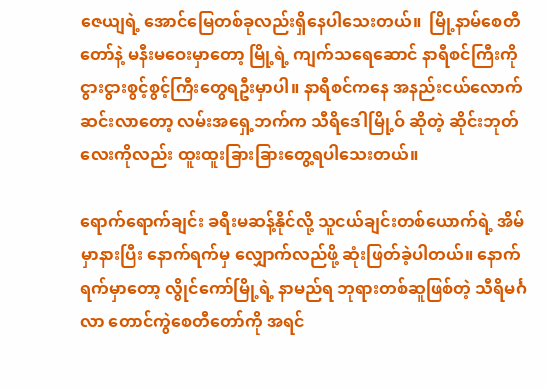ဇေယျရဲ့ အောင်မြေတစ်ခုလည်းရှိနေပါသေးတယ်။  မြို့နာမ်စေတီတော်နဲ့ မနီးမဝေးမှာတော့ မြို့ရဲ့ ကျက်သရေဆောင် နာရီစင်ကြီးကို ငွားငွားစွင့်စွင့်ကြီးတွေရဦးမှာပါ။ နာရီစင်ကနေ အနည်းငယ်လောက်ဆင်းလာတော့ လမ်းအရှေ့ဘက်က သီရိဒေါမြို့ဝ် ဆိုတဲ့ ဆိုင်းဘုတ်လေးကိုလည်း ထူးထူးခြားခြားတွေ့ရပါသေးတယ်။

ရောက်ရောက်ချင်း ခရီးမဆန့်နိုင်လို့ သူငယ်ချင်းတစ်ယောက်ရဲ့ အိမ်မှာနားပြီး နောက်ရက်မှ လျှောက်လည်ဖို့ ဆုံးဖြတ်ခဲ့ပါတယ်။ နောက်ရက်မှာတော့ လွိုင်ကော်မြို့ရဲ့ နာမည်ရ ဘုရားတစ်ဆူဖြစ်တဲ့ သီရိမင်္ဂလာ တောင်ကွဲစေတီတော်ကို အရင်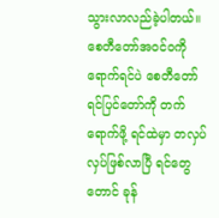သွားလာလည်ခဲ့ပါတယ်။ စေတီတော်အဝင်ဝကိုရောက်ရင်ပဲ စေတီတော် ရင်ပြင်တော်ကို တက်ရောက်ဖို့ ရင်ထဲမှာ တလှပ်လှပ်ဖြစ်လာပြီ ရင်တွေတောင် ခုန်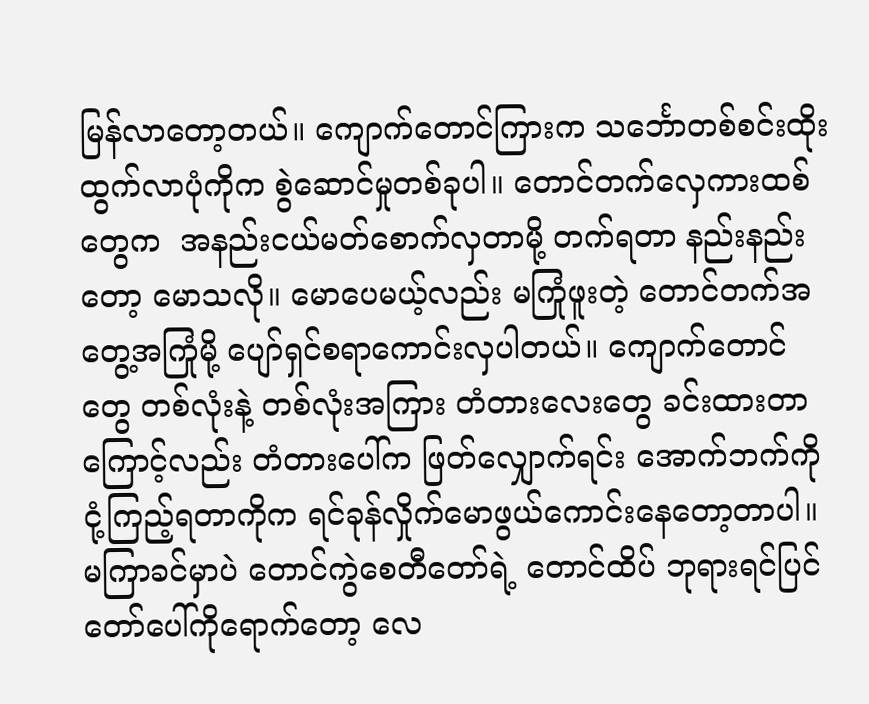မြန်လာတော့တယ်။ ကျောက်တောင်ကြားက သင်္ဘောတစ်စင်းထိုးထွက်လာပုံကိုက စွဲဆောင်မှုတစ်ခုပါ။ တောင်တက်လှေကားထစ်တွေက  အနည်းငယ်မတ်စောက်လှတာမို့ တက်ရတာ နည်းနည်းတော့ မောသလို။ မောပေမယ့်လည်း မကြုံဖူးတဲ့ တောင်တက်အတွေ့အကြုံမို့ ပျော်ရှင်စရာကောင်းလှပါတယ်။ ကျောက်တောင်တွေ တစ်လုံးနဲ့ တစ်လုံးအကြား တံတားလေးတွေ ခင်းထားတာကြောင့်လည်း တံတားပေါ်က ဖြတ်လျှောက်ရင်း အောက်ဘက်ကို ငုံ့ကြည့်ရတာကိုက ရင်ခုန်လှိုက်မောဖွယ်ကောင်းနေတော့တာပါ။ မကြာခင်မှာပဲ တောင်ကွဲစေတီတော်ရဲ့ တောင်ထိပ် ဘုရားရင်ပြင်တော်ပေါ်ကိုရောက်တော့ လေ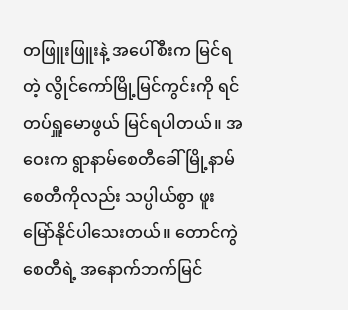တဖြူးဖြူးနဲ့ အပေါ်စီးက မြင်ရတဲ့ လွိုင်ကော်မြို့မြင်ကွင်းကို ရင်တပ်ရှူမောဖွယ် မြင်ရပါတယ်။ အဝေးက ရွာနာမ်စေတီခေါ် မြို့နာမ်စေတီကိုလည်း သပ္ပါယ်စွာ ဖူးမြော်နိုင်ပါသေးတယ်။ တောင်ကွဲစေတီရဲ့ အနောက်ဘက်မြင်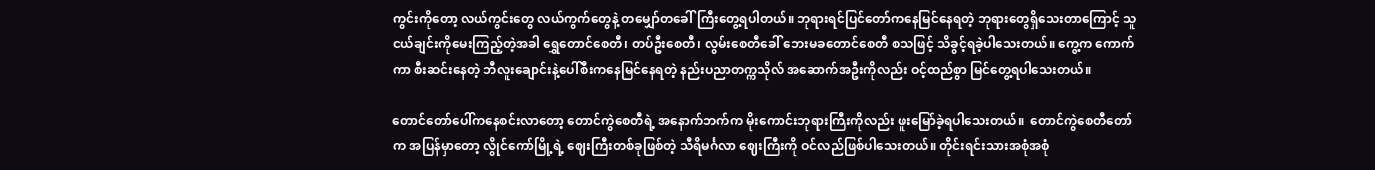ကွင်းကိုတော့ လယ်ကွင်းတွေ လယ်ကွက်တွေနဲ့ တမျှော်တခေါ်ကြီးတွေ့ရပါတယ်။ ဘုရားရင်ပြင်တော်ကနေမြင်နေရတဲ့ ဘုရားတွေရှိသေးတာကြောင့် သူငယ်ချင်းကိုမေးကြည့်တဲ့အခါ ရွှေတောင်စေတီ၊ တပ်ဦးစေတီ၊ လွမ်းစေတီခေါ် ဘေးမခတောင်စေတီ စသဖြင့် သိခွင့်ရခဲ့ပါသေးတယ်။ ကွေ့က ကောက်ကာ စီးဆင်းနေတဲ့ ဘီလူးချောင်းနဲ့ပေါ်စီးကနေမြင်နေရတဲ့ နည်းပညာတက္ကသိုလ် အဆောက်အဦးကိုလည်း ဝင့်ထည်စွာ မြင်တွေ့ရပါသေးတယ်။

တောင်တော်ပေါ်ကနေစင်းလာတော့ တောင်ကွဲစေတီရဲ့ အနောက်ဘက်က မိုးကောင်းဘုရားကြီးကိုလည်း ဖူးမြော်ခဲ့ရပါသေးတယ်။  တောင်ကွဲစေတီတော်က အပြန်မှာတော့ လွိုင်ကော်မြို့ရဲ့ ဈေးကြီးတစ်ခုဖြစ်တဲ့ သီရိမင်္ဂလာ ဈေးကြီးကို ဝင်လည်ဖြစ်ပါသေးတယ်။ တိုင်းရင်းသားအစုံအစုံ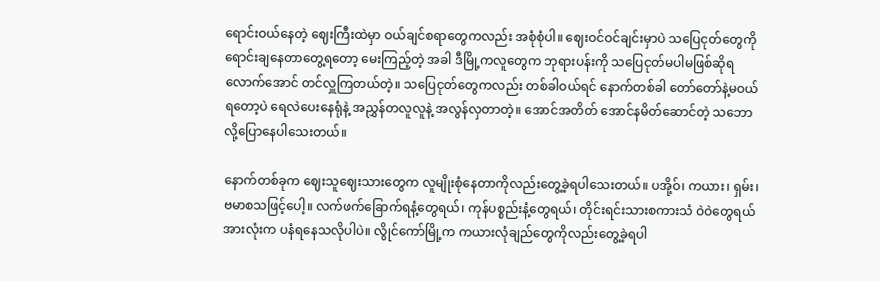ရောင်းဝယ်နေတဲ့ ဈေးကြီးထဲမှာ ဝယ်ချင်စရာတွေကလည်း အစုံစုံပါ။ ဈေးဝင်ဝင်ချင်းမှာပဲ သပြေငုတ်တွေကို ရောင်းချနေတာတွေ့ရတော့ မေးကြည့်တဲ့ အခါ ဒီမြို့ကလူတွေက ဘုရားပန်းကို သပြေငုတ်မပါမဖြစ်ဆိုရလောက်အောင် တင်လှူကြတယ်တဲ့။ သပြေငုတ်တွေကလည်း တစ်ခါဝယ်ရင် နောက်တစ်ခါ တော်တော်နဲ့မဝယ်ရတော့ပဲ ရေလဲပေးနေရုံနဲ့ အညွှန်တလူလူနဲ့ အလွန်လှတာတဲ့။ အောင်အတိတ် အောင်နမိတ်ဆောင်တဲ့ သဘောလို့ပြောနေပါသေးတယ်။

နောက်တစ်ခုက ဈေးသူဈေးသားတွေက လူမျိုးစုံနေတာကိုလည်းတွေ့ခဲ့ရပါသေးတယ်။ ပအို့ဝ်၊ ကယား၊ ရှမ်း၊ ဗမာစသဖြင့်ပေါ့။ လက်ဖက်ခြောက်ရနံ့တွေရယ်၊ ကုန်ပစ္စည်းနံ့တွေရယ်၊ တိုင်းရင်းသားစကားသံ ဝဲဝဲတွေရယ် အားလုံးက ပနံရနေသလိုပါပဲ။ လွိုင်ကော်မြို့က ကယားလုံချည်တွေကိုလည်းတွေ့ခဲ့ရပါ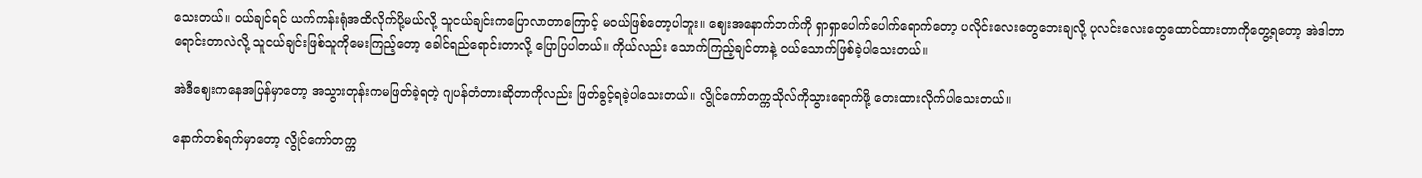သေးတယ်။ ဝယ်ချင်ရင် ယက်ကန်းရုံအထိလိုက်ပို့မယ်လို့ သူငယ်ချင်းကပြောလာတာကြောင့် မဝယ်ဖြစ်တော့ပါဘူး။ ဈေးအနောက်ဘက်ကို ရှာရှာပေါက်ပေါက်ရောက်တော့ ပလိုင်းလေးတွေဘေးချလို့ ပုလင်းလေးတွေထောင်ထားတာကိုတွေ့ရတော့ အဲဒါဘာရောင်းတာလဲလို့ သူငယ်ချင်းဖြစ်သူကိုမေးကြည့်တော့ ခေါင်ရည်ရောင်းတာလို့ ပြောပြပါတယ်။ ကိုယ်လည်း သောက်ကြည့်ချင်တာနဲ့ ဝယ်သောက်ဖြစ်ခဲ့ပါသေးတယ်။

အဲဒီဈေးကနေအပြန်မှာတော့ အသွားတုန်းကမဖြတ်ခဲ့ရတဲ့ ဂျပန်တံတားဆိုတာကိုလည်း ဖြတ်ခွင့်ရခဲ့ပါသေးတယ်။ လွိုင်ကော်တက္ကသိုလ်ကိုသွားရောက်ဖို့ တေးထားလိုက်ပါသေးတယ်။

နောက်တစ်ရက်မှာတော့ လွိုင်ကော်တက္က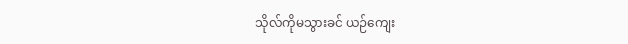သိုလ်ကိုမသွားခင် ယဉ်ကျေး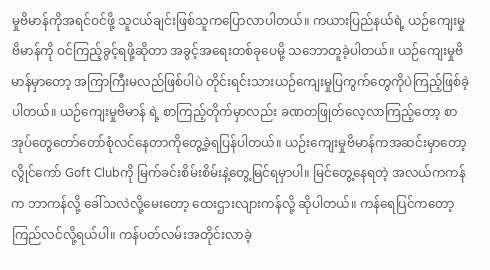မှုဗိမာန်ကိုအရင်ဝင်ဖို့ သူငယ်ချင်းဖြစ်သူကပြောလာပါတယ်။ ကယားပြည်နယ်ရဲ့ ယဉ်ကျေးမှုဗိမာန်ကို ဝင်ကြည့်ခွင့်ရဖို့ဆိုတာ အခွင့်အရေးတစ်ခုပေမို့ သဘောတူခဲ့ပါတယ်။ ယဉ်ကျေးမှုဗိမာန်မှာတော့ အကြာကြီးမလည်ဖြစ်ပါပဲ တိုင်းရင်းသားယဉ်ကျေးမှုပြကွက်တွေကိုပဲကြည့်ဖြစ်ခဲ့ပါတယ်။ ယဉ်ကျေးမှုဗိမာန် ရဲ့ စာကြည့်တိုက်မှာလည်း ခဏတဖြုတ်လေ့လာကြည့်တော့ စာအုပ်တွေတော်တော်စုံလင်နေတာကိုတွေ့ခဲ့ရပြန်ပါတယ်။ ယဉ်းကျေးမှုဗိမာန်ကအဆင်းမှာတော့ လွိုင်ကော် Goft Clubကို မြက်ခင်းစိမ်းစိမ်းနဲ့တွေ့မြင်ရမှာပါ။ မြင်တွေ့နေရတဲ့ အလယ်ကကန်က ဘာကန်လို့ ခေါ်သလဲလို့မေးတော့ ထေးဌားလျားကန်လို့ ဆိုပါတယ်။ ကန်ရေပြင်ကတော့ ကြည်လင်လို့ရယ်ပါ။ ကန်ပတ်လမ်းအတိုင်းလာခဲ့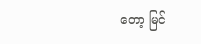တော့ မြင်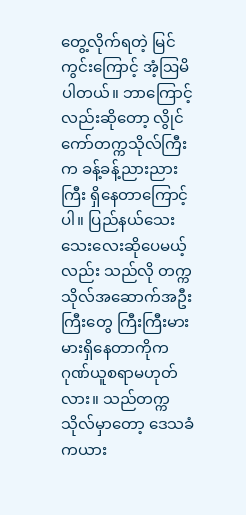တွေ့လိုက်ရတဲ့ မြင်ကွင်းကြောင့် အံ့ဩမိပါတယ်။ ဘာကြောင့်လည်းဆိုတော့ လွိုင်ကော်တက္ကသိုလ်ကြီးက ခန့်ခန့်ညားညားကြီး ရှိနေတာကြောင့်ပါ။ ပြည်နယ်သေးသေးလေးဆိုပေမယ့်လည်း သည်လို တက္ကသိုလ်အဆောက်အဦးကြီးတွေ ကြီးကြီးမားမားရှိနေတာကိုက ဂုဏ်ယူစရာမဟုတ်လား။ သည်တက္ကသိုလ်မှာတော့ ဒေသခံ ကယား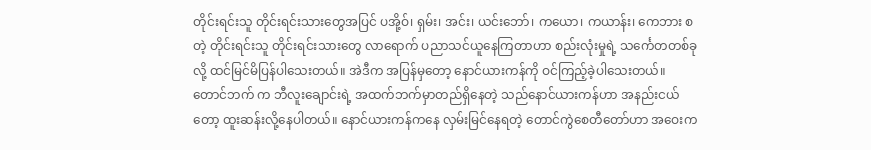တိုင်းရင်းသူ တိုင်းရင်းသားတွေအပြင် ပအို့ဝ်၊ ရှမ်း၊ အင်း၊ ယင်းဘော်၊ ကယော၊ ကယာန်း၊ ကေဘား စတဲ့ တိုင်းရင်းသူ တိုင်းရင်းသားတွေ လာရောက် ပညာသင်ယူနေကြတာဟာ စည်းလုံးမှုရဲ့ သင်္ကေတတစ်ခုလို့ ထင်မြင်မိပြန်ပါသေးတယ်။ အဲဒီက အပြန်မှတော့ နောင်ယားကန်ကို ဝင်ကြည့်ခဲ့ပါသေးတယ်။ တောင်ဘက် က ဘီလူးချောင်းရဲ့ အထက်ဘက်မှာတည်ရှိနေတဲ့ သည်နောင်ယားကန်ဟာ အနည်းငယ်တော့ ထူးဆန်းလို့နေပါတယ်။ နောင်ယားကန်ကနေ လှမ်းမြင်နေရတဲ့ တောင်ကွဲစေတီတော်ဟာ အဝေးက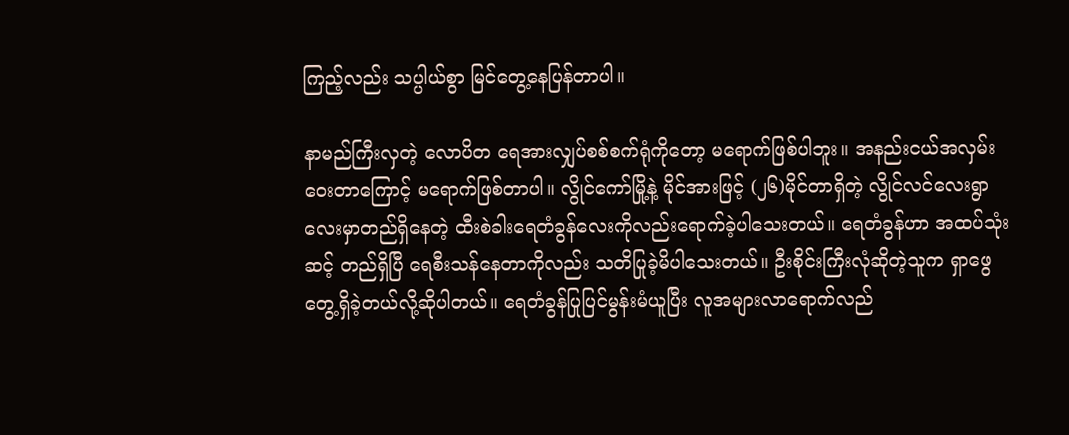ကြည့်လည်း သပ္ပါယ်စွာ မြင်တွေ့နေပြန်တာပါ။

နာမည်ကြီးလှတဲ့ လောပိတ ရေအားလျှပ်စစ်စက်ရုံကိုတော့ မရောက်ဖြစ်ပါဘူး။ အနည်းငယ်အလှမ်းဝေးတာကြောင့် မရောက်ဖြစ်တာပါ။ လွိုင်ကော်မြို့နဲ့ မိုင်အားဖြင့် (၂၆)မိုင်တာရှိတဲ့ လွိုင်လင်လေးရွာလေးမှာတည်ရှိနေတဲ့ ထီးစဲခါးရေတံခွန်လေးကိုလည်းရောက်ခဲ့ပါသေးတယ်။ ရေတံခွန်ဟာ အထပ်သုံးဆင့် တည်ရှိပြီ ရေစီးသန်နေတာကိုလည်း သတိပြုခဲ့မိပါသေးတယ်။ ဦးစိုင်းကြီးလုံဆိုတဲ့သူက ရှာဖွေတွေ့ရှိခဲ့တယ်လို့ဆိုပါတယ်။ ရေတံခွန်ပြုပြင်မွန်းမံယူပြီး လူအများလာရောက်လည်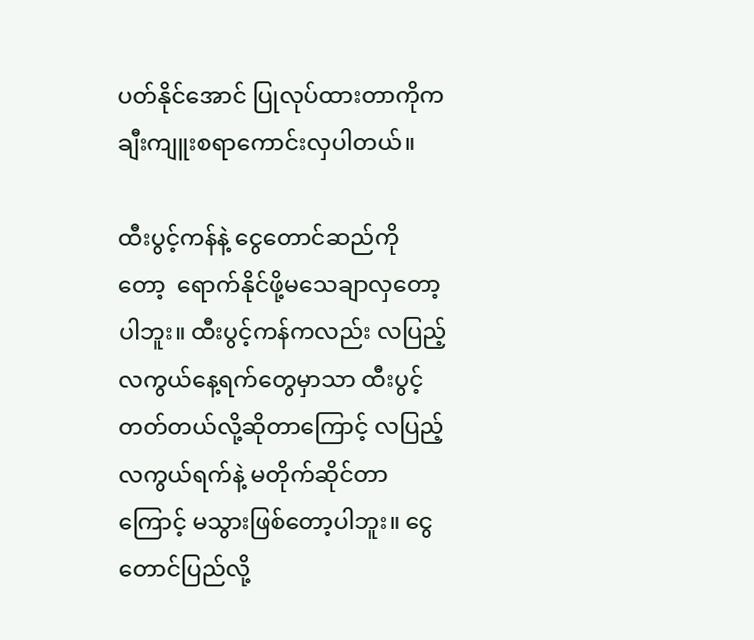ပတ်နိုင်အောင် ပြုလုပ်ထားတာကိုက ချီးကျူးစရာကောင်းလှပါတယ်။

ထီးပွင့်ကန်နဲ့ ငွေတောင်ဆည်ကိုတော့  ရောက်နိုင်ဖို့မသေချာလှတော့ပါဘူး။ ထီးပွင့်ကန်ကလည်း လပြည့် လကွယ်နေ့ရက်တွေမှာသာ ထီးပွင့်တတ်တယ်လို့ဆိုတာကြောင့် လပြည့် လကွယ်ရက်နဲ့ မတိုက်ဆိုင်တာကြောင့် မသွားဖြစ်တော့ပါဘူး။ ငွေတောင်ပြည်လို့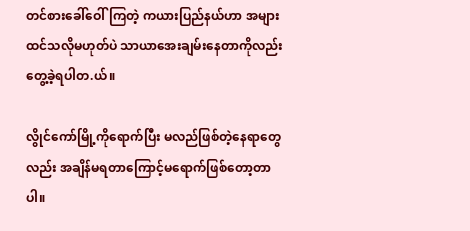တင်စားခေါ်ဝေါ်ကြတဲ့ ကယားပြည်နယ်ဟာ အများထင်သလိုမဟုတ်ပဲ သာယာအေးချမ်းနေတာကိုလည်း တွေ့ခဲ့ရပါတ.ယ်။

လွိုင်ကော်မြို့ကိုရောက်ပြီး မလည်ဖြစ်တဲ့နေရာတွေလည်း အချိန်မရတာကြောင့်မရောက်ဖြစ်တော့တာပါ။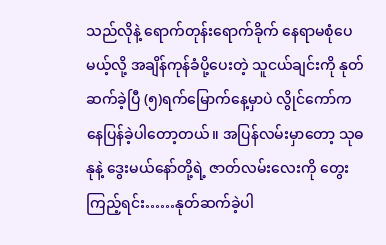သည်လိုနဲ့ ရောက်တုန်းရောက်ခိုက် နေရာမစုံပေမယ့်လို့ အချိန်ကုန်ခံပို့ပေးတဲ့ သူငယ်ချင်းကို နုတ်ဆက်ခဲ့ပြီ (၅)ရက်မြောက်နေ့မှာပဲ လွိုင်ကော်ကနေပြန်ခဲ့ပါတော့တယ်။ အပြန်လမ်းမှာတော့ သုဓနုနဲ့ ဒွေးမယ်နော်တို့ရဲ့ ဇာတ်လမ်းလေးကို တွေးကြည့်ရင်း……နုတ်ဆက်ခဲ့ပါ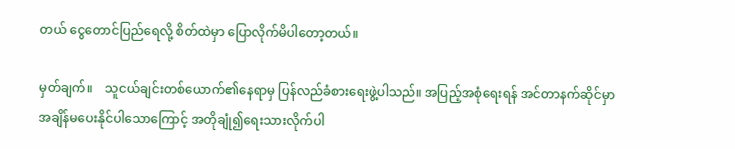တယ် ငွေတောင်ပြည်ရေလို့ စိတ်ထဲမှာ ပြောလိုက်မိပါတော့တယ်။

မှတ်ချက်။    သူငယ်ချင်းတစ်ယောက်၏နေရာမှ ပြန်လည်ခံစားရေးဖွဲ့ပါသည်။ အပြည့်အစုံရေးရန် အင်တာနက်ဆိုင်မှာ အချိန်မပေးနိုင်ပါသောကြောင့် အတိုချုံ၍ရေးသားလိုက်ပါ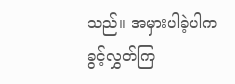သည်။ အမှားပါခဲ့ပါက ခွင့်လွှတ်ကြ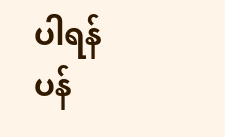ပါရန် ပန်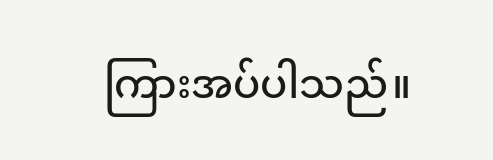ကြားအပ်ပါသည်။